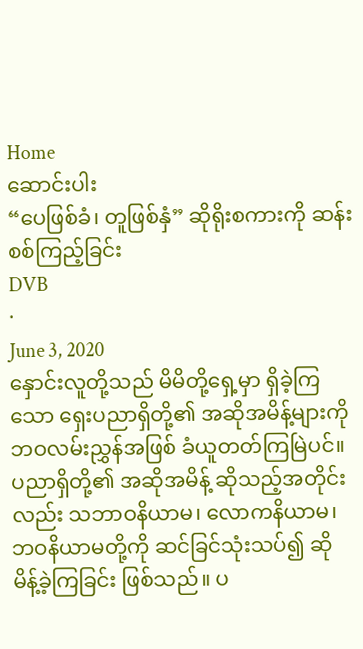Home
ဆောင်းပါး
“ပေဖြစ်ခံ၊ တူဖြစ်နှံ” ဆိုရိုးစကားကို ဆန်းစစ်ကြည့်ခြင်း
DVB
·
June 3, 2020
နှောင်းလူတို့သည် မိမိတို့ရှေ့မှာ ရှိခဲ့ကြသော ရှေးပညာရှိတို့၏ အဆိုအမိန့်များကို ဘဝလမ်းညွှန်အဖြစ် ခံယူတတ်ကြမြဲပင်။ ပညာရှိတို့၏ အဆိုအမိန့် ဆိုသည့်အတိုင်းလည်း သဘာဝနိယာမ၊ လောကနိယာမ၊ ဘဝနိယာမတို့ကို ဆင်ခြင်သုံးသပ်၍ ဆိုမိန့်ခဲ့ကြခြင်း ဖြစ်သည်။ ပ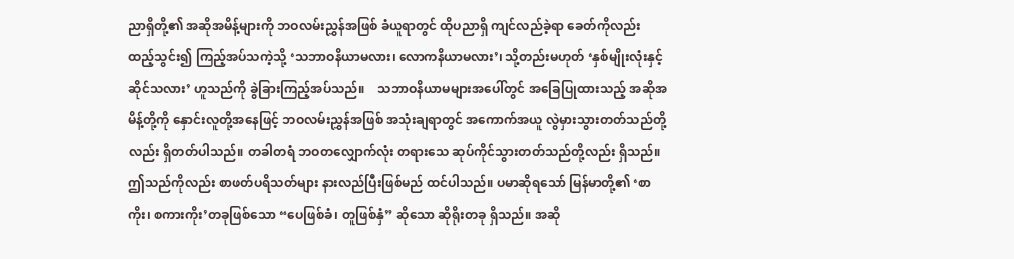ညာရှိတို့၏ အဆိုအမိန့်များကို ဘဝလမ်းညွှန်အဖြစ် ခံယူရာတွင် ထိုပညာရှိ ကျင်လည်ခဲ့ရာ ခေတ်ကိုလည်း ထည့်သွင်း၍ ကြည့်အပ်သကဲ့သို့ ‘သဘာဝနိယာမလား၊ လောကနိယာမလား’၊ သို့တည်းမဟုတ် ‘နှစ်မျိုးလုံးနှင့် ဆိုင်သလား’ ဟူသည်ကို ခွဲခြားကြည့်အပ်သည်။    သဘာဝနိယာမများအပေါ်တွင် အခြေပြုထားသည့် အဆိုအမိန့်တို့ကို နှောင်းလူတို့အနေဖြင့် ဘဝလမ်းညွှန်အဖြစ် အသုံးချရာတွင် အကောက်အယူ လွဲမှားသွားတတ်သည်တို့လည်း ရှိတတ်ပါသည်။ တခါတရံ ဘဝတလျှောက်လုံး တရားသေ ဆုပ်ကိုင်သွားတတ်သည်တို့လည်း ရှိသည်။ ဤသည်ကိုလည်း စာဖတ်ပရိသတ်များ နားလည်ပြီးဖြစ်မည် ထင်ပါသည်။ ပမာဆိုရသော် မြန်မာတို့၏ ‘စာကိုး၊ စကားကိုး’တခုဖြစ်သော “ပေဖြစ်ခံ၊ တူဖြစ်နှံ” ဆိုသော ဆိုရိုးတခု ရှိသည်။ အဆို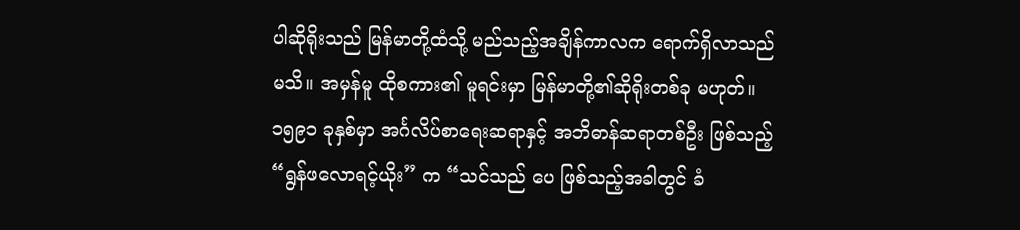ပါဆိုရိုးသည် မြန်မာတို့ထံသို့ မည်သည့်အချိန်ကာလက ရောက်ရှိလာသည် မသိ။ အမှန်မူ ထိုစကား၏ မူရင်းမှာ မြန်မာတို့၏ဆိုရိုးတစ်ခု မဟုတ်။ ၁၅၉၁ ခုနှစ်မှာ အင်္ဂလိပ်စာရေးဆရာနှင့် အဘိဓာန်ဆရာတစ်ဦး ဖြစ်သည့် “ရွန်ဖလောရင့်ယိုး” က “သင်သည် ပေ ဖြစ်သည့်အခါတွင် ခံ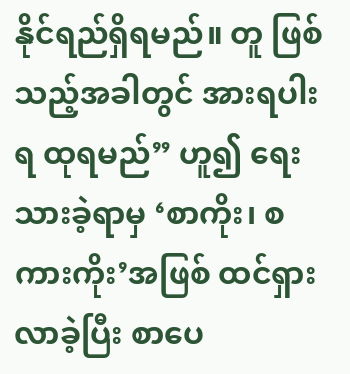နိုင်ရည်ရှိရမည်။ တူ ဖြစ်သည့်အခါတွင် အားရပါးရ ထုရမည်” ဟူ၍ ရေးသားခဲ့ရာမှ ‘စာကိုး၊ စကားကိုး’အဖြစ် ထင်ရှားလာခဲ့ပြီး စာပေ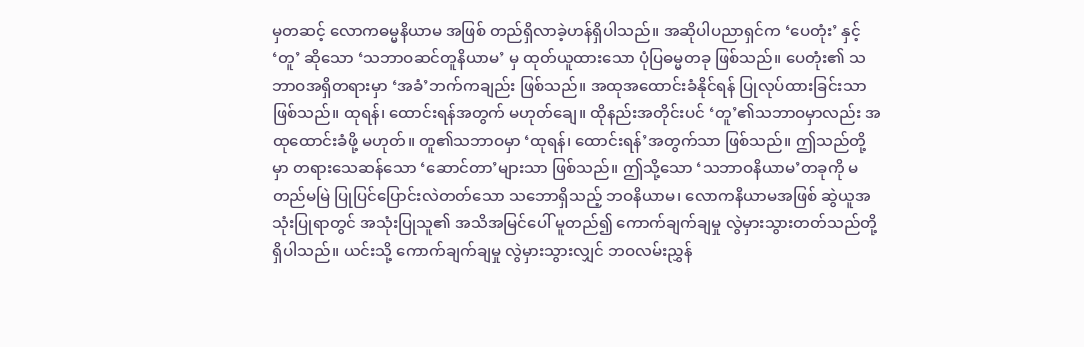မှတဆင့် လောကဓမ္မနိယာမ အဖြစ် တည်ရှိလာခဲ့ဟန်ရှိပါသည်။ အဆိုပါပညာရှင်က ‘ပေတုံး’ နှင့် ‘တူ’ ဆိုသော ‘သဘာဝဆင်တူနိယာမ’ မှ ထုတ်ယူထားသော ပုံပြဓမ္မတခု ဖြစ်သည်။ ပေတုံး၏ သဘာဝအရှိတရားမှာ ‘အခံ’ဘက်ကချည်း ဖြစ်သည်။ အထုအထောင်းခံနိုင်ရန် ပြုလုပ်ထားခြင်းသာ ဖြစ်သည်။ ထုရန်၊ ထောင်းရန်အတွက် မဟုတ်ချေ။ ထိုနည်းအတိုင်းပင် ‘တူ’၏သဘာဝမှာလည်း အထုထောင်းခံဖို့ မဟုတ်။ တူ၏သဘာဝမှာ ‘ထုရန်၊ ထောင်းရန်’အတွက်သာ ဖြစ်သည်။ ဤသည်တို့မှာ တရားသေဆန်သော ‘ဆောင်တာ’များသာ ဖြစ်သည်။ ဤသို့သော ‘သဘာဝနိယာမ’တခုကို မတည်မမြဲ ပြုပြင်ပြောင်းလဲတတ်သော သဘောရှိသည့် ဘဝနိယာမ၊ လောကနိယာမအဖြစ် ဆွဲယူအသုံးပြုရာတွင် အသုံးပြုသူ၏ အသိအမြင်ပေါ် မူတည်၍ ကောက်ချက်ချမှု လွဲမှားသွားတတ်သည်တို့ ရှိပါသည်။ ယင်းသို့ ကောက်ချက်ချမှု လွဲမှားသွားလျှင် ဘဝလမ်းညွှန်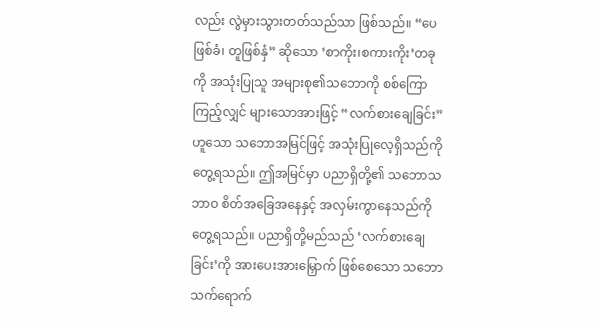လည်း လွဲမှားသွားတတ်သည်သာ ဖြစ်သည်။ “ပေဖြစ်ခံ၊ တူဖြစ်နှံ” ဆိုသော ‘စာကိုး၊စကားကိုး’တခုကို အသုံးပြုသူ အများစု၏သဘောကို စစ်ကြောကြည့်လျှင် များသောအားဖြင့် “လက်စားချေခြင်း”ဟူသော သဘောအမြင်ဖြင့် အသုံးပြုလေ့ရှိသည်ကို တွေ့ရသည်။ ဤအမြင်မှာ ပညာရှိတို့၏ သဘောသဘာဝ စိတ်အခြေအနေနှင့် အလှမ်းကွာနေသည်ကို တွေ့ရသည်။ ပညာရှိတို့မည်သည် ‘လက်စားချေခြင်း’ကို အားပေးအားမြှောက် ဖြစ်စေသော သဘောသက်ရောက်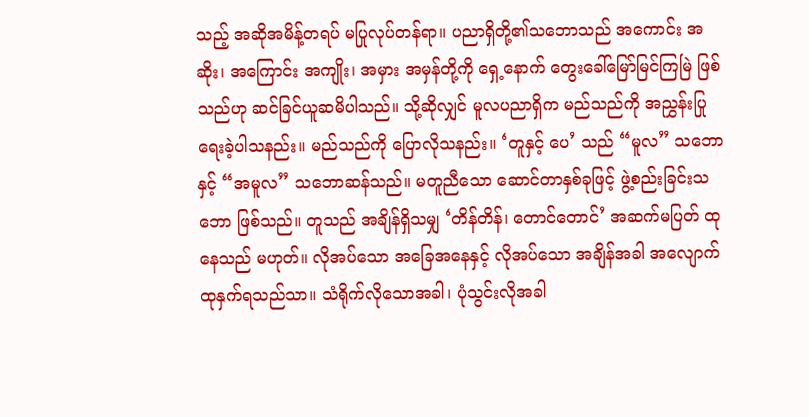သည့် အဆိုအမိန့်တရပ် မပြုလုပ်တန်ရာ။ ပညာရှိတို့၏သဘောသည် အကောင်း အဆိုး၊ အကြောင်း အကျိုး၊ အမှား အမှန်တို့ကို ရှေ့နောက် တွေးခေါ်မြော်မြင်ကြမြဲ ဖြစ်သည်ဟု ဆင်ခြင်ယူဆမိပါသည်။ သို့ဆိုလျှင် မူလပညာရှိက မည်သည်ကို အညွှန်းပြုရေးခဲ့ပါသနည်း။ မည်သည်ကို ပြောလိုသနည်း။ ‘တူနှင့် ပေ’ သည် “မူလ” သဘောနှင့် “အမူလ” သဘောဆန်သည်။ မတူညီသော ဆောင်တာနှစ်ခုဖြင့် ဖွဲ့စည်းခြင်းသဘော ဖြစ်သည်။ တူသည် အချိန်ရှိသမျှ ‘တိန်တိန်၊ တောင်တောင်’ အဆက်မပြတ် ထုနေသည် မဟုတ်။ လိုအပ်သော အခြေအနေနှင့် လိုအပ်သော အချိန်အခါ အလျောက် ထုနှက်ရသည်သာ။ သံရိုက်လိုသောအခါ၊ ပုံသွင်းလိုအခါ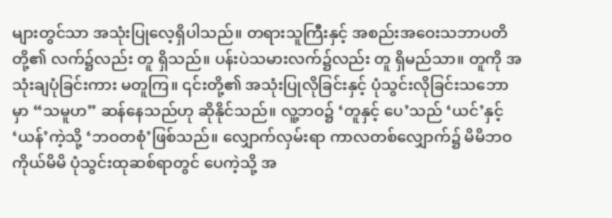များတွင်သာ အသုံးပြုလေ့ရှိပါသည်။ တရားသူကြီးနှင့် အစည်းအဝေးသဘာပတိတို့၏ လက်၌လည်း တူ ရှိသည်။ ပန်းပဲသမားလက်၌လည်း တူ ရှိမည်သာ။ တူကို အသုံးချပုံခြင်းကား မတူကြ။ ၎င်းတို့၏ အသုံးပြုလိုခြင်းနှင့် ပုံသွင်းလိုခြင်းသဘောမှာ “သမူဟ” ဆန်နေသည်ဟု ဆိုနိုင်သည်။ လူ့ဘဝ၌ ‘တူနှင့် ပေ’သည် ‘ယင်’နှင့် ‘ယန်’ကဲ့သို့ ‘ဘဝတစုံ’ဖြစ်သည်။ လျှောက်လှမ်းရာ ကာလတစ်လျှောက်၌ မိမိဘဝကိုယ်မိမိ ပုံသွင်းထုဆစ်ရာတွင် ပေကဲ့သို့ အ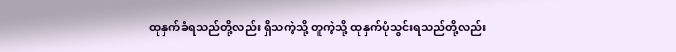ထုနှက်ခံရသည်တို့လည်း ရှိသကဲ့သို့ တူကဲ့သို့ ထုနှက်ပုံသွင်းရသည်တို့လည်း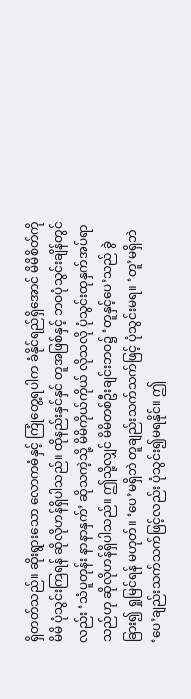ရှိတတ်သည်။ ဆိုးရွားသော လောကဓံနှင့် ကြုံတွေ့ရပါက ခံနိုင်ရည်ရှိအောင် မိမိစိတ်ကို မိမိ ပုံသွင်းကြရန် ဆိုလိုဟန်ရှိပါသည်။ ထိုနည်းနှင်နှင် တူအဖြစ်နှင့် ဘဝပုံသွင်းချိန်တွင်လည်း ‘သံပူတုန်း နာနာနှက်’ ဆိုသကဲ့သို့ မိမိကိုယ်ကိုယ် လိုသလို ပုံသွင်းထုနှက်အပ်ရာသည်ဟု ဆိုလိုဟန်ရှိပါသည်။ ဤသို့လျှင် မိမိတစ်ဦးချင်းဘဝ၌ ‘တူနှင့်ပေ’သည် ခွဲခြား၍ ရှုမြင်ရန် မဟုတ်။ ‘ပေ’မရှိဘဲ တူချည်းသက်သက်ဖြင့် ပုံသွင်းမရ။ ‘တူ’မရှိဘဲ ‘ပေ’ချည်းသက်သက်ဖြင့်လည်း ပုံသွင်း၍မရနိုင်။ ဤ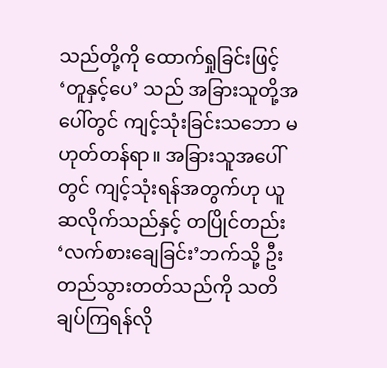သည်တို့ကို ထောက်ရှုခြင်းဖြင့် ‘တူနှင့်ပေ’ သည် အခြားသူတို့အပေါ်တွင် ကျင့်သုံးခြင်းသဘော မဟုတ်တန်ရာ။ အခြားသူအပေါ်တွင် ကျင့်သုံးရန်အတွက်ဟု ယူဆလိုက်သည်နှင့် တပြိုင်တည်း ‘လက်စားချေခြင်း’ဘက်သို့ ဦးတည်သွားတတ်သည်ကို သတိချပ်ကြရန်လို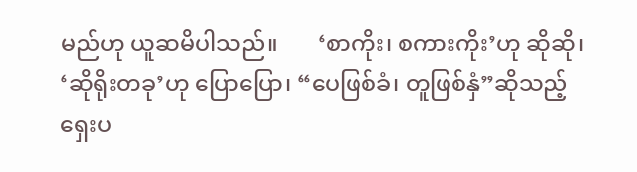မည်ဟု ယူဆမိပါသည်။       ‘စာကိုး၊ စကားကိုး’ဟု ဆိုဆို၊ ‘ဆိုရိုးတခု’ဟု ပြောပြော၊ “ပေဖြစ်ခံ၊ တူဖြစ်နှံ”ဆိုသည့် ရှေးပ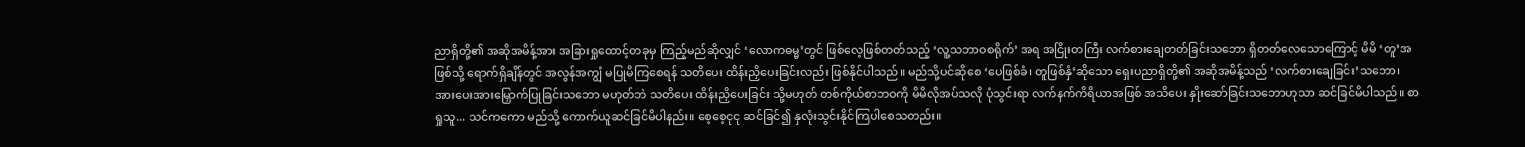ညာရှိတို့၏ အဆိုအမိန့်အား အခြားရှုထောင့်တခုမှ ကြည့်မည်ဆိုလျှင် ‘လောကဓမ္မ’တွင် ဖြစ်လေ့ဖြစ်တတ်သည့် ‘လူ့သဘာဝစရိုက်’ အရ အငြိုးတကြီး လက်စားချေတတ်ခြင်းသဘော ရှိတတ်လေသောကြောင့် မိမိ ‘တူ’အဖြစ်သို့ ရောက်ရှိချိန်တွင် အလွန်အကျွံ မပြုမိကြစေရန် သတိပေး ထိန်းညှိပေးခြင်းလည်း ဖြစ်နိုင်ပါသည်။ မည်သို့ပင်ဆိုစေ ‘ပေဖြစ်ခံ၊ တူဖြစ်နှံ’ဆိုသော ရှေးပညာရှိတို့၏ အဆိုအမိန့်သည် ‘လက်စားချေခြင်း’သဘော၊ အားပေးအားမြှောက်ပြုခြင်းသဘော မဟုတ်ဘဲ သတိပေး ထိန်းညှိပေးခြင်း သို့မဟုတ် တစ်ကိုယ်စာဘဝကို မိမိလိုအပ်သလို ပုံသွင်းရာ လက်နက်ကိရိယာအဖြစ် အသိပေး နှိုးဆော်ခြင်းသဘောဟုသာ ဆင်ခြင်မိပါသည်။ စာရှုသူ... သင်ကကော မည်သို့ ကောက်ယူဆင်ခြင်မိပါနည်း။ စေ့စေ့ငုငု ဆင်ခြင်၍ နှလုံးသွင်းနိုင်ကြပါစေသတည်း။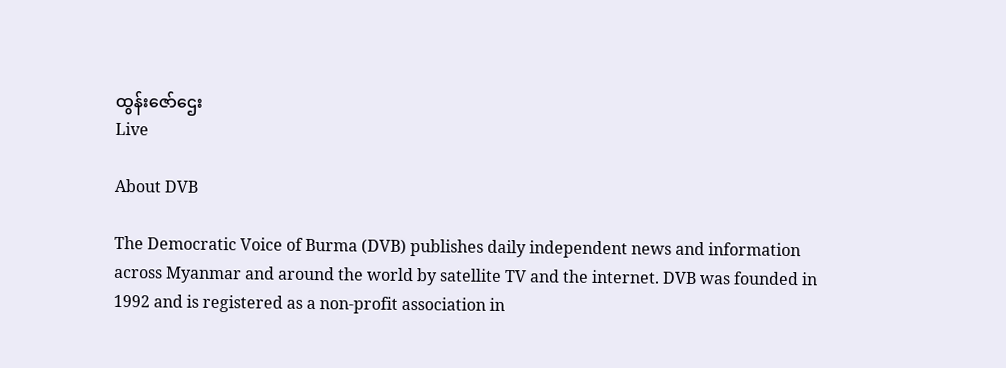ထွန်းဇော်ဌေး
Live

About DVB

The Democratic Voice of Burma (DVB) publishes daily independent news and information across Myanmar and around the world by satellite TV and the internet. DVB was founded in 1992 and is registered as a non-profit association in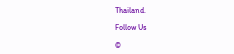Thailand.

Follow Us

©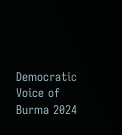Democratic Voice of Burma 2024